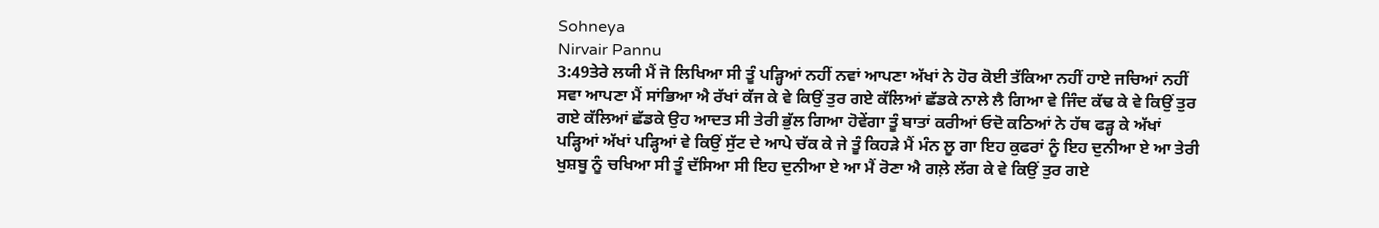Sohneya
Nirvair Pannu
3:49ਤੇਰੇ ਲਯੀ ਮੈਂ ਜੋ ਲਿਖਿਆ ਸੀ ਤੂੰ ਪੜ੍ਹਿਆਂ ਨਹੀਂ ਨਵਾਂ ਆਪਣਾ ਅੱਖਾਂ ਨੇ ਹੋਰ ਕੋਈ ਤੱਕਿਆ ਨਹੀਂ ਹਾਏ ਜਚਿਆਂ ਨਹੀਂ ਸਵਾ ਆਪਣਾ ਮੈਂ ਸਾਂਭਿਆ ਐ ਰੱਖਾਂ ਕੱਜ ਕੇ ਵੇ ਕਿਉਂ ਤੁਰ ਗਏ ਕੱਲਿਆਂ ਛੱਡਕੇ ਨਾਲੇ ਲੈ ਗਿਆ ਵੇ ਜਿੰਦ ਕੱਢ ਕੇ ਵੇ ਕਿਉਂ ਤੁਰ ਗਏ ਕੱਲਿਆਂ ਛੱਡਕੇ ਉਹ ਆਦਤ ਸੀ ਤੇਰੀ ਭੁੱਲ ਗਿਆ ਹੋਵੇਂਗਾ ਤੂੰ ਬਾਤਾਂ ਕਰੀਆਂ ਓਦੋ ਕਠਿਆਂ ਨੇ ਹੱਥ ਫੜ੍ਹ ਕੇ ਅੱਖਾਂ ਪੜ੍ਹਿਆਂ ਅੱਖਾਂ ਪੜ੍ਹਿਆਂ ਵੇ ਕਿਉਂ ਸੁੱਟ ਦੇ ਆਪੇ ਚੱਕ ਕੇ ਜੇ ਤੂੰ ਕਿਹੜੇ ਮੈਂ ਮੰਨ ਲੂ ਗਾ ਇਹ ਕੁਫਰਾਂ ਨੂੰ ਇਹ ਦੁਨੀਆ ਏ ਆ ਤੇਰੀ ਖੁਸ਼ਬੂ ਨੂੰ ਚਖਿਆ ਸੀ ਤੂੰ ਦੱਸਿਆ ਸੀ ਇਹ ਦੁਨੀਆ ਏ ਆ ਮੈਂ ਰੋਣਾ ਐ ਗਲ਼ੇ ਲੱਗ ਕੇ ਵੇ ਕਿਉਂ ਤੁਰ ਗਏ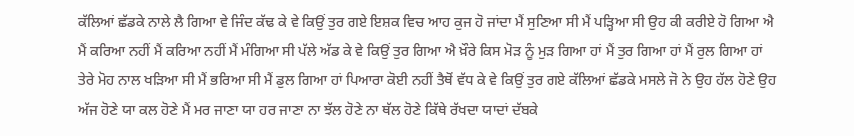ਕੱਲਿਆਂ ਛੱਡਕੇ ਨਾਲੇ ਲੈ ਗਿਆ ਵੇ ਜਿੰਦ ਕੱਢ ਕੇ ਵੇ ਕਿਉਂ ਤੁਰ ਗਏ ਇਸ਼ਕ ਵਿਚ ਆਹ ਕੁਜ ਹੋ ਜਾਂਦਾ ਮੈਂ ਸੁਣਿਆ ਸੀ ਮੈਂ ਪੜ੍ਹਿਆ ਸੀ ਉਹ ਕੀ ਕਰੀਏ ਹੋ ਗਿਆ ਐ ਮੈਂ ਕਰਿਆ ਨਹੀਂ ਮੈਂ ਕਰਿਆ ਨਹੀਂ ਮੈਂ ਮੰਗਿਆ ਸੀ ਪੱਲੇ ਅੱਡ ਕੇ ਵੇ ਕਿਉਂ ਤੁਰ ਗਿਆ ਐ ਖ਼ੌਰੇ ਕਿਸ ਮੋੜ ਨੂੰ ਮੁੜ ਗਿਆ ਹਾਂ ਮੈਂ ਤੁਰ ਗਿਆ ਹਾਂ ਮੈਂ ਰੁਲ ਗਿਆ ਹਾਂ ਤੇਰੇ ਮੋਹ ਨਾਲ ਖੜਿਆ ਸੀ ਮੈਂ ਭਰਿਆ ਸੀ ਮੈਂ ਡੁਲ ਗਿਆ ਹਾਂ ਪਿਆਰਾ ਕੋਈ ਨਹੀਂ ਤੈਥੋਂ ਵੱਧ ਕੇ ਵੇ ਕਿਉਂ ਤੁਰ ਗਏ ਕੱਲਿਆਂ ਛੱਡਕੇ ਮਸਲੇ ਜੋ ਨੇ ਉਹ ਹੱਲ ਹੋਣੇ ਉਹ ਅੱਜ ਹੋਣੇ ਯਾ ਕਲ ਹੋਣੇ ਮੈਂ ਮਰ ਜਾਣਾ ਯਾ ਹਰ ਜਾਣਾ ਨਾ ਝੱਲ ਹੋਣੇ ਨਾ ਥੱਲ ਹੋਣੇ ਕਿੱਥੇ ਰੱਖਦਾ ਯਾਦਾਂ ਦੱਬਕੇ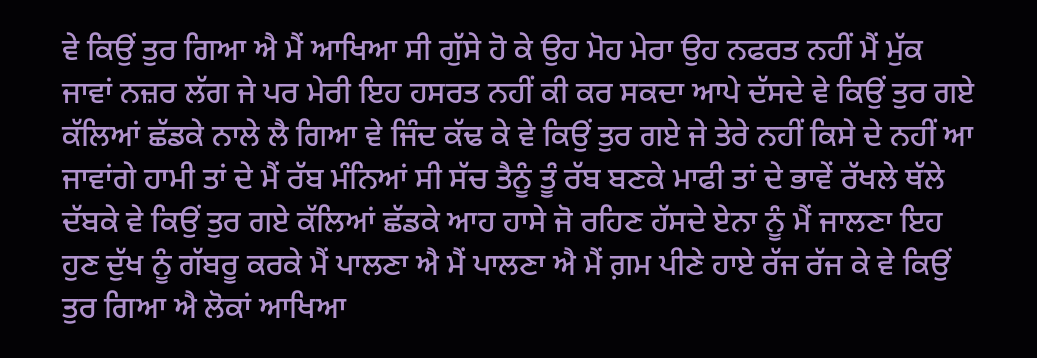ਵੇ ਕਿਉਂ ਤੁਰ ਗਿਆ ਐ ਮੈਂ ਆਖਿਆ ਸੀ ਗੁੱਸੇ ਹੋ ਕੇ ਉਹ ਮੋਹ ਮੇਰਾ ਉਹ ਨਫਰਤ ਨਹੀਂ ਮੈਂ ਮੁੱਕ ਜਾਵਾਂ ਨਜ਼ਰ ਲੱਗ ਜੇ ਪਰ ਮੇਰੀ ਇਹ ਹਸਰਤ ਨਹੀਂ ਕੀ ਕਰ ਸਕਦਾ ਆਪੇ ਦੱਸਦੇ ਵੇ ਕਿਉਂ ਤੁਰ ਗਏ ਕੱਲਿਆਂ ਛੱਡਕੇ ਨਾਲੇ ਲੈ ਗਿਆ ਵੇ ਜਿੰਦ ਕੱਢ ਕੇ ਵੇ ਕਿਉਂ ਤੁਰ ਗਏ ਜੇ ਤੇਰੇ ਨਹੀਂ ਕਿਸੇ ਦੇ ਨਹੀਂ ਆ ਜਾਵਾਂਗੇ ਹਾਮੀ ਤਾਂ ਦੇ ਮੈਂ ਰੱਬ ਮੰਨਿਆਂ ਸੀ ਸੱਚ ਤੈਨੂੰ ਤੂੰ ਰੱਬ ਬਣਕੇ ਮਾਫੀ ਤਾਂ ਦੇ ਭਾਵੇਂ ਰੱਖਲੇ ਥੱਲੇ ਦੱਬਕੇ ਵੇ ਕਿਉਂ ਤੁਰ ਗਏ ਕੱਲਿਆਂ ਛੱਡਕੇ ਆਹ ਹਾਸੇ ਜੋ ਰਹਿਣ ਹੱਸਦੇ ਏਨਾ ਨੂੰ ਮੈਂ ਜਾਲਣਾ ਇਹ ਹੁਣ ਦੁੱਖ ਨੂੰ ਗੱਬਰੂ ਕਰਕੇ ਮੈਂ ਪਾਲਣਾ ਐ ਮੈਂ ਪਾਲਣਾ ਐ ਮੈਂ ਗ਼ਮ ਪੀਣੇ ਹਾਏ ਰੱਜ ਰੱਜ ਕੇ ਵੇ ਕਿਉਂ ਤੁਰ ਗਿਆ ਐ ਲੋਕਾਂ ਆਖਿਆ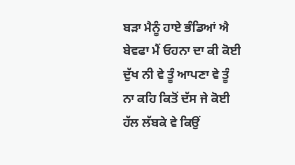ਬੜਾ ਮੈਨੂੰ ਹਾਏ ਭੰਡਿਆਂ ਐ ਬੇਵਫਾ ਮੈਂ ਓਹਨਾ ਦਾ ਕੀ ਕੋਈ ਦੁੱਖ ਨੀ ਵੇ ਤੂੰ ਆਪਣਾ ਵੇ ਤੂੰ ਨਾ ਕਹਿ ਕਿਤੋਂ ਦੱਸ ਜੇ ਕੋਈ ਹੱਲ ਲੱਬਕੇ ਵੇ ਕਿਉਂ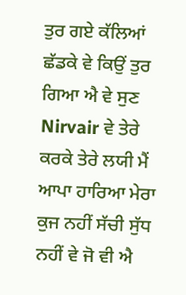ਤੁਰ ਗਏ ਕੱਲਿਆਂ ਛੱਡਕੇ ਵੇ ਕਿਉਂ ਤੁਰ ਗਿਆ ਐ ਵੇ ਸੁਣ Nirvair ਵੇ ਤੇਰੇ ਕਰਕੇ ਤੇਰੇ ਲਯੀ ਮੈਂ ਆਪਾ ਹਾਰਿਆ ਮੇਰਾ ਕੁਜ ਨਹੀਂ ਸੱਚੀ ਸੁੱਧ ਨਹੀਂ ਵੇ ਜੋ ਵੀ ਐ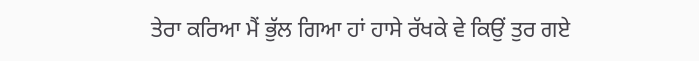ਤੇਰਾ ਕਰਿਆ ਮੈਂ ਭੁੱਲ ਗਿਆ ਹਾਂ ਹਾਸੇ ਰੱਖਕੇ ਵੇ ਕਿਉਂ ਤੁਰ ਗਏ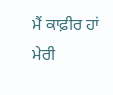ਮੈਂ ਕਾਫ਼ੀਰ ਹਾਂ ਮੇਰੀ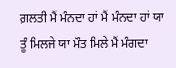ਗ਼ਲਤੀ ਮੈਂ ਮੰਨਦਾ ਹਾਂ ਮੈਂ ਮੰਨਦਾ ਹਾਂ ਯਾ ਤੂੰ ਮਿਲਜੇ ਯਾ ਮੌਤ ਮਿਲੇ ਮੈਂ ਮੰਗਦਾ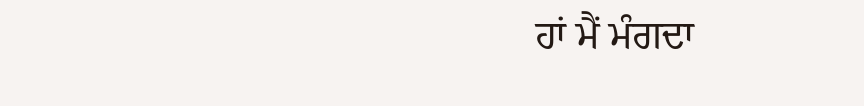ਹਾਂ ਮੈਂ ਮੰਗਦਾ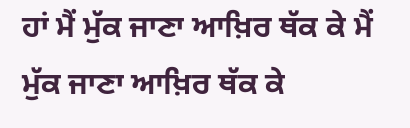ਹਾਂ ਮੈਂ ਮੁੱਕ ਜਾਣਾ ਆਖ਼ਿਰ ਥੱਕ ਕੇ ਮੈਂ ਮੁੱਕ ਜਾਣਾ ਆਖ਼ਿਰ ਥੱਕ ਕੇ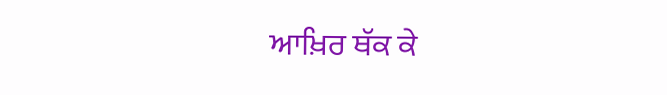ਆਖ਼ਿਰ ਥੱਕ ਕੇ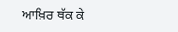ਆਖ਼ਿਰ ਥੱਕ ਕੇ